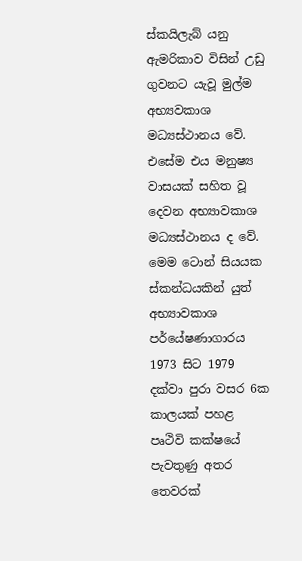ස්කයිලැබ් යනු ඇමරිකාව විසින් උඩු ගුවනට යැවූ මුල්ම අභ්‍යවකාශ මධ්‍යස්ථානය වේ. එසේම එය මනුෂ්‍ය වාසයක් සහිත වූ දෙවන අභ්‍යාවකාශ මධ්‍යස්ථානය ද වේ. මෙම ටොන් සියයක ස්කන්ධයකින් යුත් අභ්‍යාවකාශ පර්යේෂණාගාරය 1973 සිට 1979 දක්වා පුරා වසර 6ක කාලයක් පහළ පෘථිවි කක්ෂයේ පැවතුණු අතර තෙවරක්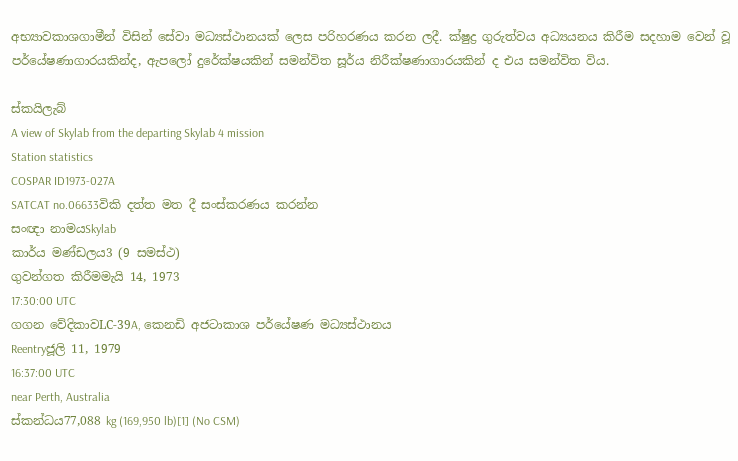අභ්‍යාවකාශගාමීන් විසින් සේවා මධ්‍යස්ථානයක් ලෙස පරිහරණය කරන ලදී. ක්ෂුද්‍ර ගුරුත්වය අධ්‍යයනය කිරීම සදහාම වෙන් වූ පර්යේෂණාගාරයකින්ද, ඇපලෝ දුරේක්ෂයකින් සමන්විත සූර්ය නිරීක්ෂණාගාරයකින් ද එය සමන්විත විය.

ස්කයිලැබ්
A view of Skylab from the departing Skylab 4 mission
Station statistics
COSPAR ID1973-027A
SATCAT no.06633විකි දත්ත මත දී සංස්කරණය කරන්න
සංඥා නාමයSkylab
කාර්ය මණ්ඩලය3 (9 සමස්ථ)
ගුවන්ගත කිරීමමැයි 14, 1973
17:30:00 UTC
ගගන වේදිකාවLC-39A, කෙනඩි අජටාකාශ පර්යේෂණ මධ්‍යස්ථානය
Reentryජූලි 11, 1979
16:37:00 UTC
near Perth, Australia
ස්කන්ධය77,088 kg (169,950 lb)[1] (No CSM)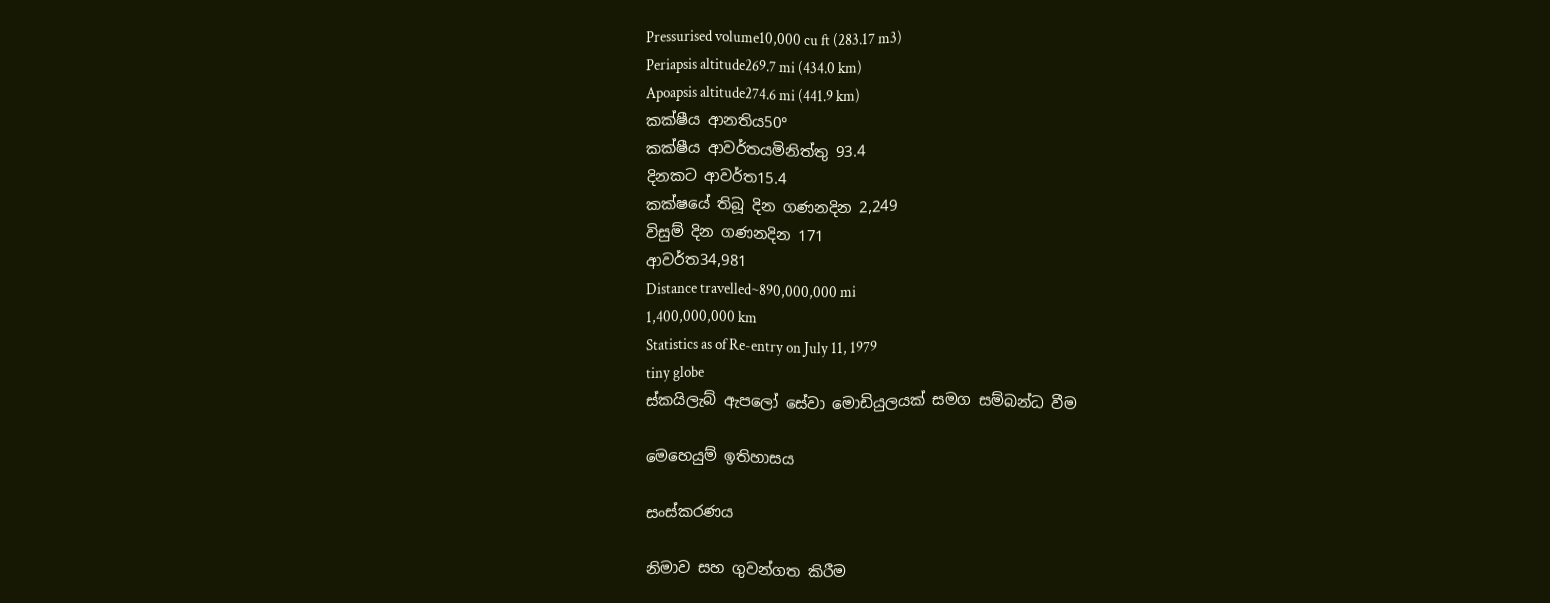Pressurised volume10,000 cu ft (283.17 m3)
Periapsis altitude269.7 mi (434.0 km)
Apoapsis altitude274.6 mi (441.9 km)
කක්ෂීය ආනතිය50°
කක්ෂීය ආවර්තයමිනිත්තු 93.4
දිනකට ආවර්ත15.4
කක්ෂයේ තිබූ දින ගණනදින 2,249
විසුම් දින ගණනදින 171
ආවර්ත34,981
Distance travelled~890,000,000 mi
1,400,000,000 km
Statistics as of Re-entry on July 11, 1979
tiny globe
ස්කයිලැබ් ඇපලෝ සේවා මොඩියුලයක් සමග සම්බන්ධ වීම

මෙහෙයුම් ඉතිහාසය

සංස්කරණය

නිමාව සහ ගුවන්ගත කිරීම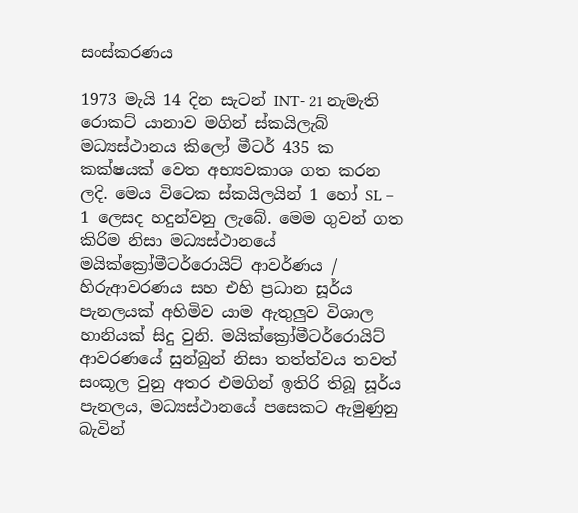සංස්කරණය

1973 මැයි 14 දින සැටන් INT- 21 නැමැති රොකට් යානාව මගින් ස්කයිලැබ් මධ්‍යස්ථානය කිලෝ මීටර් 435 ක කක්ෂයක් වෙත අභ්‍යවකාශ ගත කරන ලදි. මෙය විටෙක ස්කයිලයින් 1 හෝ SL – 1 ලෙසද හදුන්වනු ලැබේ. මෙම ගුවන් ගත කිරිම නිසා මධ්‍යස්ථානයේ මයි‍ක්ක්‍රෝමීටර්රොයිට් ආවර්ණය / හිරුආවරණය සහ එහි ප්‍රධාන සූර්ය පැනලයක් අහිමිව යාම ඇතුලුව විශාල හානියක් සිදු වුනි. මයි‍ක්ක්‍රෝමීටර්රොයිට් ආවරණයේ සුන්බුන් නිසා තත්ත්වය තවත් සංකූල වුනු අතර එමගින් ඉතිරි තිබූ සූර්ය පැනලය, මධ්‍යස්ථානයේ පසෙකට ඇමුණුනු බැවින්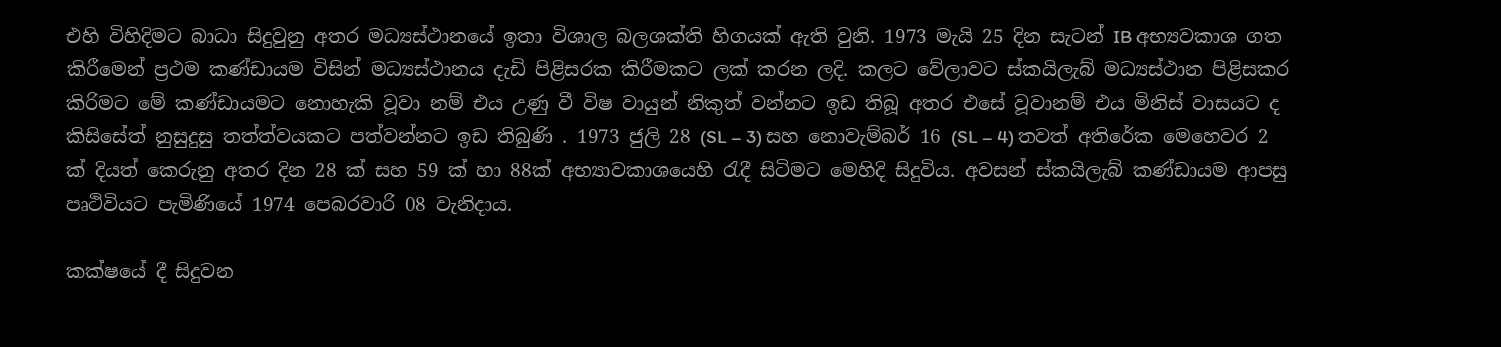එහි විහිදිමට බාධා සිදුවුනු අතර මධ්‍යස්ථානයේ ඉතා විශාල බලශක්ති හිගයක් ඇති වුනි. 1973 මැයි 25 දින සැටන් IB අභ්‍යවකාශ ගත කිරීමෙන් ප්‍රථම කණ්ඩායම විසින් මධ්‍යස්ථානය දැඩි පිළිසරක කිරීමකට ලක් කරන ලදි. කලට වේලාවට ස්කයිලැබ් මධ්‍යස්ථාන පිළිසකර කිරිමට මේ කණ්ඩායමට නොහැකි වූවා නම් එය උණු වී විෂ වායුන් නිකුත් වන්නට ඉඩ තිබූ අතර එසේ වූවානම් එය මිනිස් වාසයට ද කිසිසේත් නුසුදුසු තත්ත්වයකට පත්වන්නට ඉඩ තිබුණි . 1973 ජුලි 28 (SL – 3) සහ නොවැම්බර් 16 (SL – 4) තවත් අතිරේක මෙහෙවර 2 ක් දියත් කෙරුනු අතර දින 28 ක් සහ 59 ක් හා 88ක් අභ්‍යාවකාශයෙහි රැදී සිටිමට මෙහිදි සිදුවිය. අවසන් ස්කයිලැබ් කණ්ඩායම ආපසු පෘථිවියට පැමිණියේ 1974 පෙබරවාරි 08 වැනිදාය.

කක්ෂයේ දී සිදුවන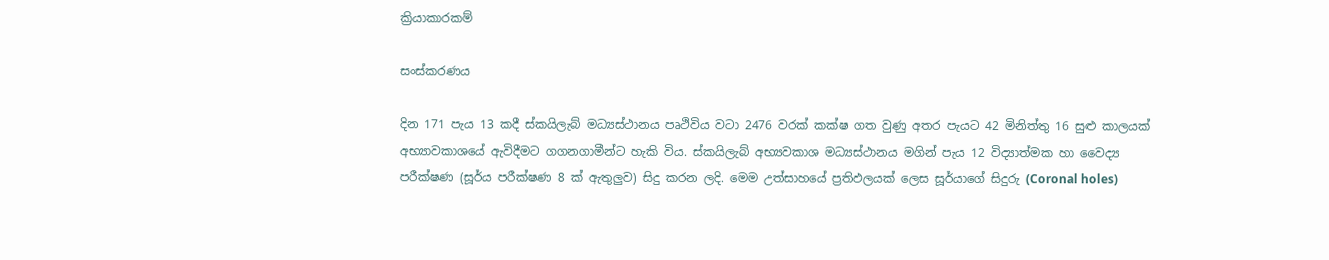ක්‍රියාකාරකම්

සංස්කරණය

දින 171 පැය 13 කදී ස්කයිලැබ් මධ්‍යස්ථානය පෘථිවිය වටා 2476 වරක් කක්ෂ ගත වුණු අතර පැයට 42 මිනිත්තු 16 සුළු කාලයක් අභ්‍යාවකාශයේ ඇවිදීමට ගගනගාමීන්ට හැකි විය. ස්කයිලැබ් අභ්‍යවකාශ මධ්‍යස්ථානය මගින් පැය 12 විද්‍යාත්මක හා වෛද්‍ය පරීක්ෂණ (සූර්ය පරීක්ෂණ 8 ක් ඇතුලුව) සිදු කරන ලදි. මෙම උත්සාහයේ ප්‍රතිඵලයක් ලෙස සූර්යාගේ සිදුරු (Coronal holes)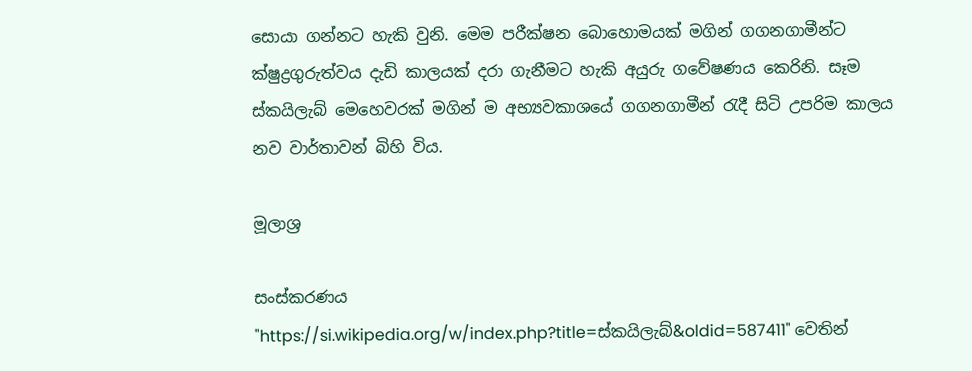සොයා ගන්නට හැකි වුනි. මෙම පරීක්ෂන බොහොමයක් මගින් ගගනගාමීන්ට ක්ෂුද්‍රගුරුත්වය දැඩි කාලයක් දරා ගැනීමට හැකි අයුරු ගවේෂණය කෙරිනි. සෑම ස්කයිලැබ් මෙහෙවරක් මගින් ම අභ්‍යවකාශයේ ගගනගාමීන් රැදී සිටි උපරිම කාලය නව වාර්තාවන් බිහි විය.

මූලාශ්‍ර

සංස්කරණය
"https://si.wikipedia.org/w/index.php?title=ස්කයිලැබ්&oldid=587411" වෙතින්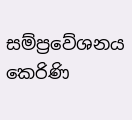සම්ප්‍රවේශනය කෙරිණි